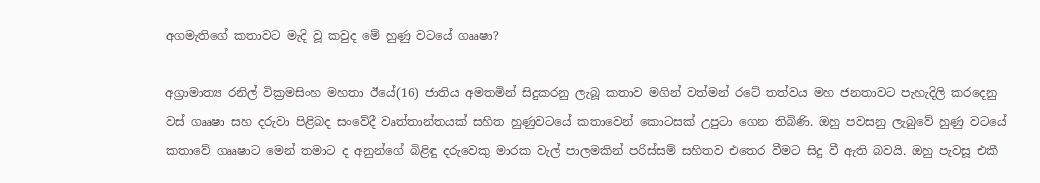අගමැතිගේ කතාවට මැදි වූ කවුද මේ හුණු වටයේ ගෲෂා?

අග්‍රාමාත්‍ය රනිල් වික්‍රමසිංහ මහතා ඊයේ(16) ජාතිය අමතමින් සිදුකරනු ලැබූ කතාව මගින් වත්මන් රටේ තත්වය මහ ජනතාවට පැහැදිලි කරදෙනු වස් ගෲෂා සහ දරුවා පිළිබද සංවේදී වෘත්තාන්තයක් සහිත හුණුවටයේ කතාවෙන් කොටසක් උපුටා ගෙන තිබිණි. ඔහු පවසනු ලැබුවේ හුණු වටයේ කතාවේ ගෲෂාට මෙන් තමාට ද අනුන්ගේ බිළිඳු දරුවෙකු මාරක වැල් පාලමකින් පරිස්සම් සහිතව එතෙර වීමට සිදු වී ඇති බවයි. ඔහු පැවසූ එකී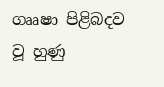ගෲෂා පිළිබදව වූ හුණු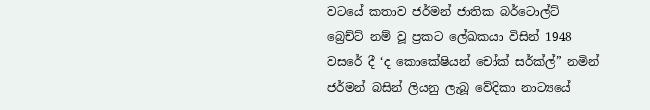වටයේ කතාව ජර්මන් ජාතික බර්ටොල්ට් බ්‍රෙච්ට් නම් වූ ප්‍රකට ලේඛකයා විසින් 1948 වසරේ දී ‘ද කොකේෂියන් චෝක් සර්ක්ල්” නමින් ජර්මන් බසින් ලියනු ලැබූ වේදිකා නාට්‍යයේ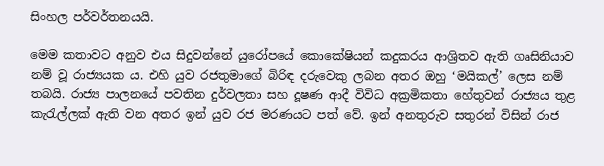සිංහල පර්වර්තනයයි.

මෙම කතාවට අනුව එය සිදුවන්නේ යුරෝපයේ කොකේෂියන් කදුකරය ආශ්‍රිතව ඇති ගෘසිනියාව නම් වූ රාජ්‍යයක ය. එහි යුව රජතුමාගේ බිරිඳ දරුවෙකු ලබන අතර ඔහු ‘මයිකල්’ ලෙස නම් තබයි. රාජ්‍ය පාලනයේ පවතින දුර්වලතා සහ දූෂණ ආදී විවිධ අක්‍රමිකතා හේතුවන් රාජ්‍යය තුළ කැරැල්ලක් ඇති වන අතර ඉන් යුව රජ මරණයට පත් වේ. ඉන් අනතුරුව සතුරන් විසින් රාජ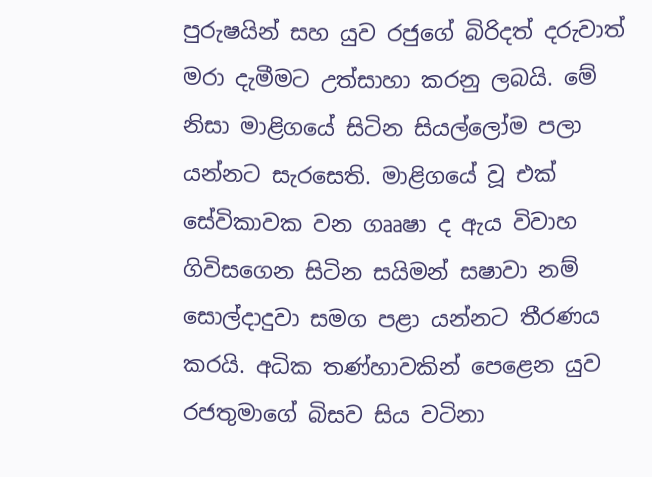පුරුෂයින් සහ යුව රජුගේ බිරිදත් දරුවාත් මරා දැමීමට උත්සාහා කරනු ලබයි. මේ නිසා මාළිගයේ සිටින සියල්ලෝම පලා යන්නට සැරසෙති. මාළිගයේ වූ එක් සේවිකාවක වන ගෲෂා ද ඇය විවාහ ගිවිසගෙන සිටින සයිමන් සෂාවා නම් සොල්දාදුවා සමග පළා යන්නට තීරණය කරයි. අධික තණ්හාවකින් පෙළෙන යුව රජතුමාගේ බිසව සිය වටිනා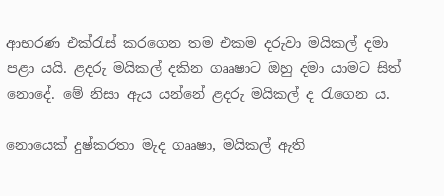ආභරණ එක්රැස් කරගෙන තම එකම දරුවා මයිකල් දමා පළා යයි. ළදරු මයිකල් දකින ගෲෂාට ඔහු දමා යාමට සිත් නොදේ. මේ නිසා ඇය යන්නේ ළදරු මයිකල් ද රැගෙන ය.

නොයෙක් දුෂ්කරතා මැද ගෲෂා, මයිකල් ඇති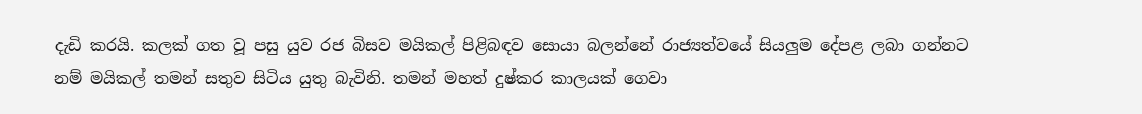දැඩි කරයි. කලක් ගත වූ පසු යුව රජ බිසව මයිකල් පිළිබඳව සොයා බලන්නේ රාජ්‍යත්වයේ සියලුම දේපළ ලබා ගන්නට නම් මයිකල් තමන් සතුව සිටිය යුතු බැවිනි. තමන් මහත් දුෂ්කර කාලයක් ගෙවා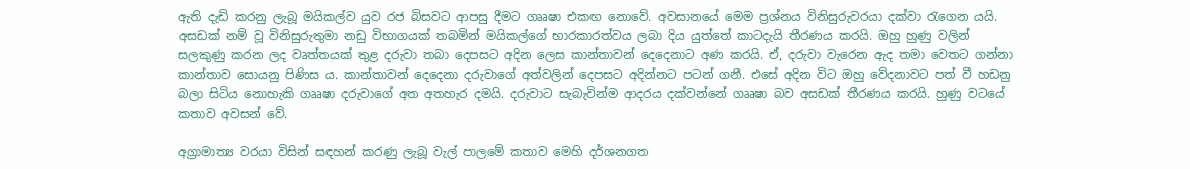ඇති දැඩි කරනු ලැබූ මයිකල්ව යුව රජ බිසවට ආපසු දීමට ගෲෂා එකඟ නොවේ. අවසානයේ මෙම ප්‍රශ්නය විනිසුරුවරයා දක්වා රැගෙන යයි. අසඩක් නම් වූ විනිසුරුතුමා නඩු විභාගයක් තබමින් මයිකල්ගේ භාරකාරත්වය ලබා දිය යුත්තේ කාටදැයි තීරණය කරයි. ඔහු හුණු වලින් සලකුණු කරන ලද වෘත්තයක් තුළ දරුවා තබා දෙපසට අදින ලෙස කාන්තාවන් දෙදෙනාට අණ කරයි. ඒ, දරුවා වැරෙන ඇද තමා වෙතට ගන්නා කාන්තාව සොයනු පිණිස ය. කාන්තාවන් දෙදෙනා දරුවාගේ අත්වලින් දෙපසට අදින්නට පටන් ගනී. එසේ අදින විට ඔහු වේදනාවට පත් වී හඩනු බලා සිටිය නොහැකි ගෲෂා දරුවාගේ අත අතහැර දමයි. දරුවාට සැබැවින්ම ආදරය දක්වන්නේ ගෲෂා බව අසඩක් තීරණය කරයි. හුණු වටයේ කතාව අවසන් වේ.

අග්‍රාමාත්‍ය වරයා විසින් සඳහන් කරණු ලැබූ වැල් පාලමේ කතාව මෙහි දර්ශනගත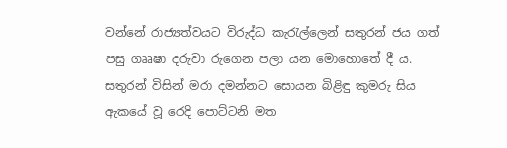වන්නේ රාජ්‍යත්වයට විරුද්ධ කැරැල්ලෙන් සතුරන් ජය ගත් පසු ගෲෂා දරුවා රුගෙන පලා යන මොහොතේ දී ය. සතුරන් විසින් මරා දමන්නට සොයන බිළිඳු කුමරු සිය ඇකයේ වූ රෙදි පොට්ටනි මත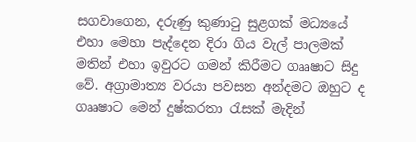සගවාගෙන, දරුණු කුණාටු සුළගක් මධ්‍යයේ එහා මෙහා පැද්දෙන දිරා ගිය වැල් පාලමක් මතින් එහා ඉවුරට ගමන් කිරීමට ගෲෂාට සිදු වේ. අග්‍රාමාත්‍ය වරයා පවසන අන්දමට ඔහුට ද ගෲෂාට මෙන් දුෂ්කරතා රැසක් මැදින්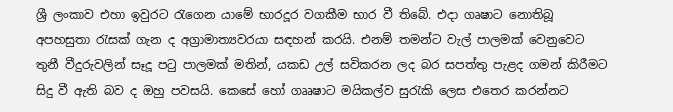ශ්‍රී ලංකාව එහා ඉවුරට රැගෙන යාමේ භාරදූර වගකීම භාර වී තිබේ. එදා ගෘෂාට නොතිබූ අපහසුතා රැසක් ගැන ද අග්‍රාමාත්‍යවරයා සඳහන් කරයි. එනම් තමන්ට වැල් පාලමක් වෙනුවෙට තුනී වීදුරුවලින් සෑදූ පටු පාලමක් මතින්, යකඩ උල් සවිකරන ලද බර සපත්තු පැළද ගමන් කිරීමට සිදු වී ඇති බව ද ඔහු පවසයි. කෙසේ හෝ ගෲෂාට මයිකල්ව සුරැකි ලෙස එතෙර කරන්නට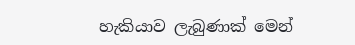හැකියාව ලැබුණාක් මෙන්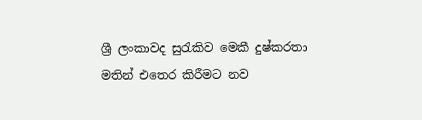ශ්‍රී ලංකාවද සුරැකිව මෙකී දුෂ්කරතා මතින් එතෙර කිරීමට නව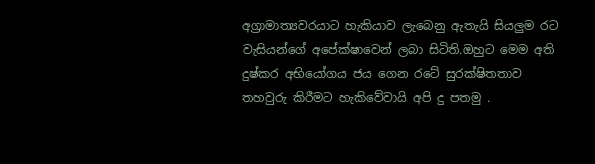අග්‍රාමාත්‍යවරයාට හැකියාව ලැබෙනු ඇතැයි සියලුම රට වැසියන්ගේ අපේක්ෂාවෙන් ලබා සිටිති.ඔහුට මෙම අති දුෂ්කර අභියෝගය ජය ගෙන රටේ සුරක්ෂිතතාව තහවුරු කිරීමට හැකිවේවායි අපි දු පතමු .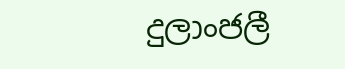දුලාංජලී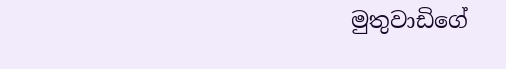මුතුවාඩිගේ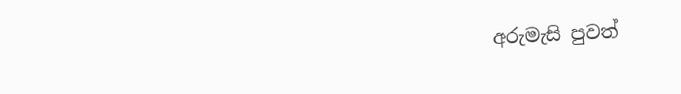අරුමැසි පුවත්